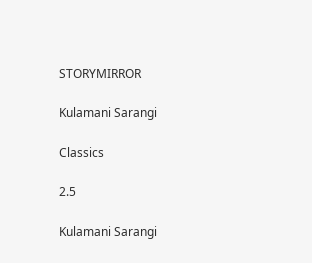STORYMIRROR

Kulamani Sarangi

Classics

2.5

Kulamani Sarangi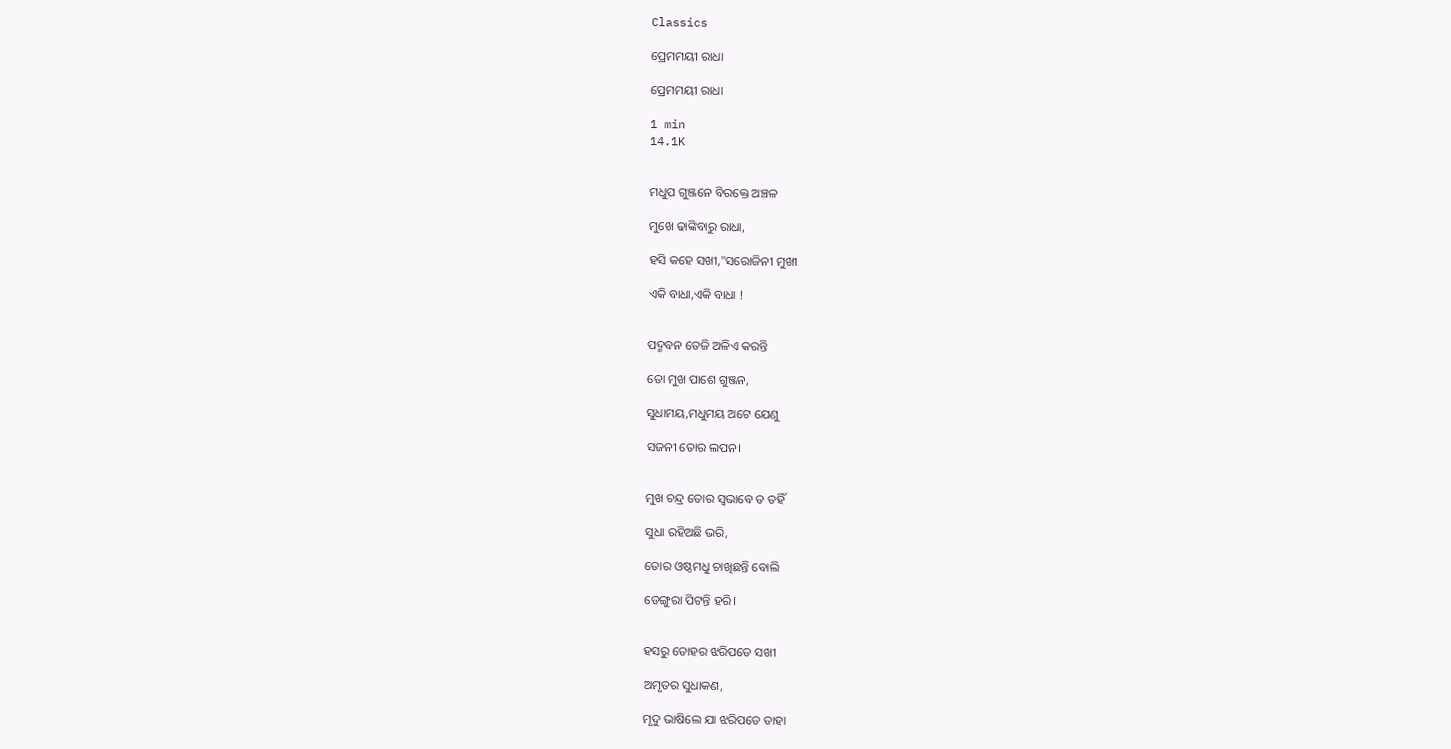Classics

ପ୍ରେମମୟୀ ରାଧା

ପ୍ରେମମୟୀ ରାଧା

1 min
14.1K


ମଧୁପ ଗୁଞ୍ଜନେ ବିରକ୍ତେ ଅଞ୍ଚଳ

ମୁଖେ ଢାଙ୍କିବାରୁ ରାଧା,

ହସି କହେ ସଖୀ,"ସରୋଜିନୀ ମୁଖୀ

ଏକି ବାଧା,ଏକି ବାଧା !


ପଦ୍ମବନ ତେଜି ଅଳିଏ କରନ୍ତି

ତୋ ମୁଖ ପାଶେ ଗୁଞ୍ଜନ,

ସୁଧାମୟ,ମଧୁମୟ ଅଟେ ଯେଣୁ

ସଜନୀ ତୋର ଲପନ।


ମୁଖ ଚନ୍ଦ୍ର ତୋର ସ୍ୱଭାବେ ତ ତହିଁ

ସୁଧା ରହିଅଛି ଭରି,

ତୋର ଓଷ୍ଠମଧୁ ଚାଖିଛନ୍ତି ବୋଲି

ଡେଙ୍ଗୁରା ପିଟନ୍ତି ହରି।


ହସରୁ ତୋହର ଝରିପଡେ ସଖୀ

ଅମୃତର ସୁଧାକଣ,

ମୃଦୁ ଭାଷିଲେ ଯା ଝରିପଡେ ତାହା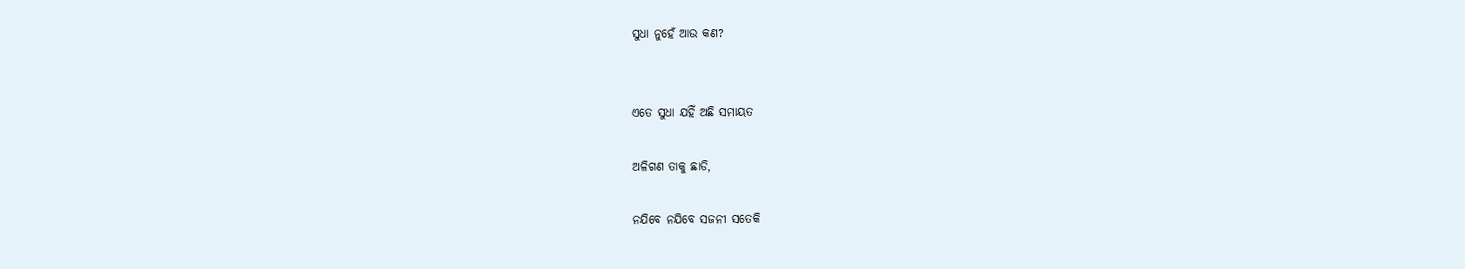ସୁଧା ନୁହେଁ ଆଉ କଣ?


ଏତେ ସୁଧା ଯହିଁ ଅଛି ସମାୟତ

ଅଳିଗଣ ତାକୁ ଛାଡି,

ନଯିବେ ନଯିବେ ସଜନୀ ସତେକି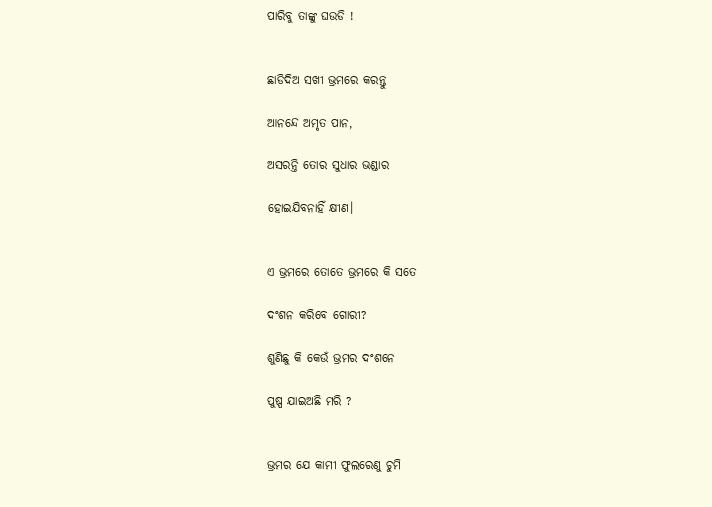ପାରିବୁ ତାଙ୍କୁ ଘଉଡି !


ଛାଡିଦିଅ ସଖୀ ଭ୍ରମରେ କରନ୍ତୁ

ଆନନ୍ଦେ ଅମୃତ ପାନ,

ଅସରନ୍ତି ତୋର ସୁଧାର ଭଣ୍ଡାର

ହୋଇଯିବନାହିଁ କ୍ଷୀଣ।


ଏ ଭ୍ରମରେ ତୋତେ ଭ୍ରମରେ କି ସତେ

ଦଂଶନ କରିବେ ଗୋରୀ?

ଶୁଣିଛୁ କି କେଉଁ ଭ୍ରମର ଦଂଶନେ

ପୁଷ୍ପ ଯାଇଅଛି ମରି ?


ଭ୍ରମର ଯେ କାମୀ ଫୁଲରେଣୁ ଚୁମି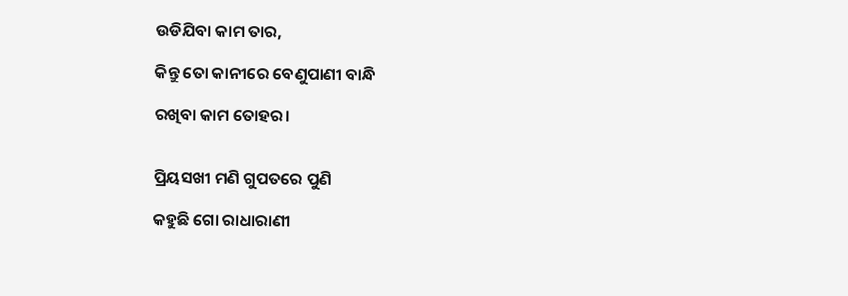ଉଡିଯିବା କାମ ତାର,

କିନ୍ତୁ ତୋ କାନୀରେ ବେଣୁପାଣୀ ବାନ୍ଧି

ରଖିବା କାମ ତୋହର।


ପ୍ରିୟସଖୀ ମଣି ଗୁପତରେ ପୁଣି

କହୁଛି ଗୋ ରାଧାରାଣୀ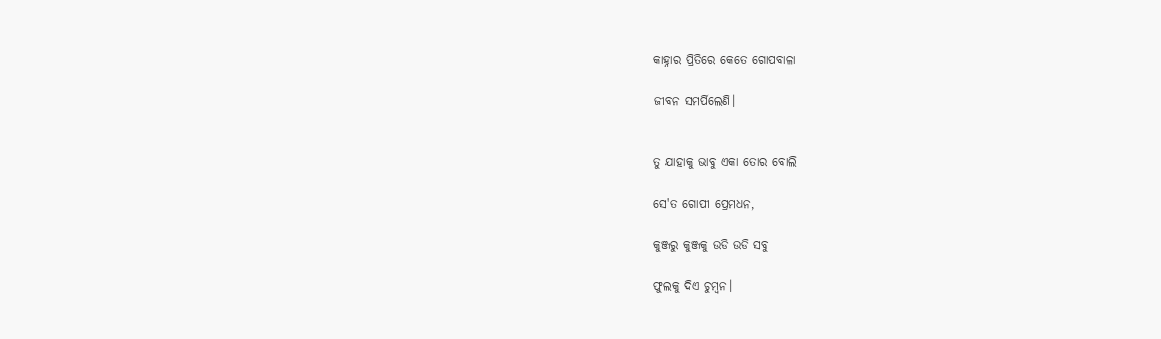କାହ୍ନାର ପ୍ରିତିରେ କେତେ ଗୋପବାଳା

ଜୀବନ ସମର୍ପିଲେଣି।


ତୁ ଯାହାକୁ ଭାବୁ ଏକା ତୋର ବୋଲି

ସେ'ତ ଗୋପୀ ପ୍ରେମଧନ,

କୁଞ୍ଜରୁ କୁଞ୍ଜକୁ ଉଡି ଉଡି ସବୁ

ଫୁଲକୁ ଦିଏ ଚୁମ୍ବନ।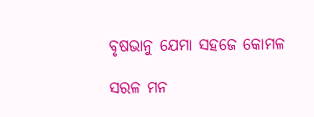ବୃଷଭାନୁ ଯେମା ସହଜେ କୋମଳ

ସରଳ ମନ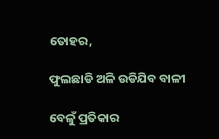ତୋହର,

ଫୁଲଛାଡି ଅଳି ଉଡିଯିବ ବାଳୀ

ବେଳୁଁ ପ୍ରତିକାର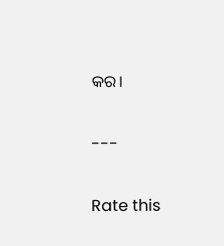କର।


---


Rate this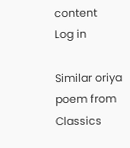content
Log in

Similar oriya poem from Classics